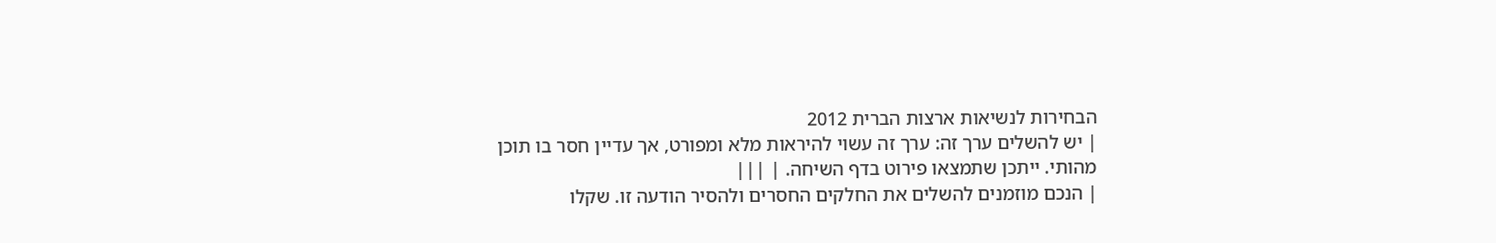הבחירות לנשיאות ארצות הברית 2012
| יש להשלים ערך זה: ערך זה עשוי להיראות מלא ומפורט, אך עדיין חסר בו תוכן מהותי. ייתכן שתמצאו פירוט בדף השיחה. | |||
| הנכם מוזמנים להשלים את החלקים החסרים ולהסיר הודעה זו. שקלו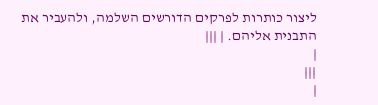ליצור כותרות לפרקים הדורשים השלמה, ולהעביר את התבנית אליהם. | |||
|
|||
|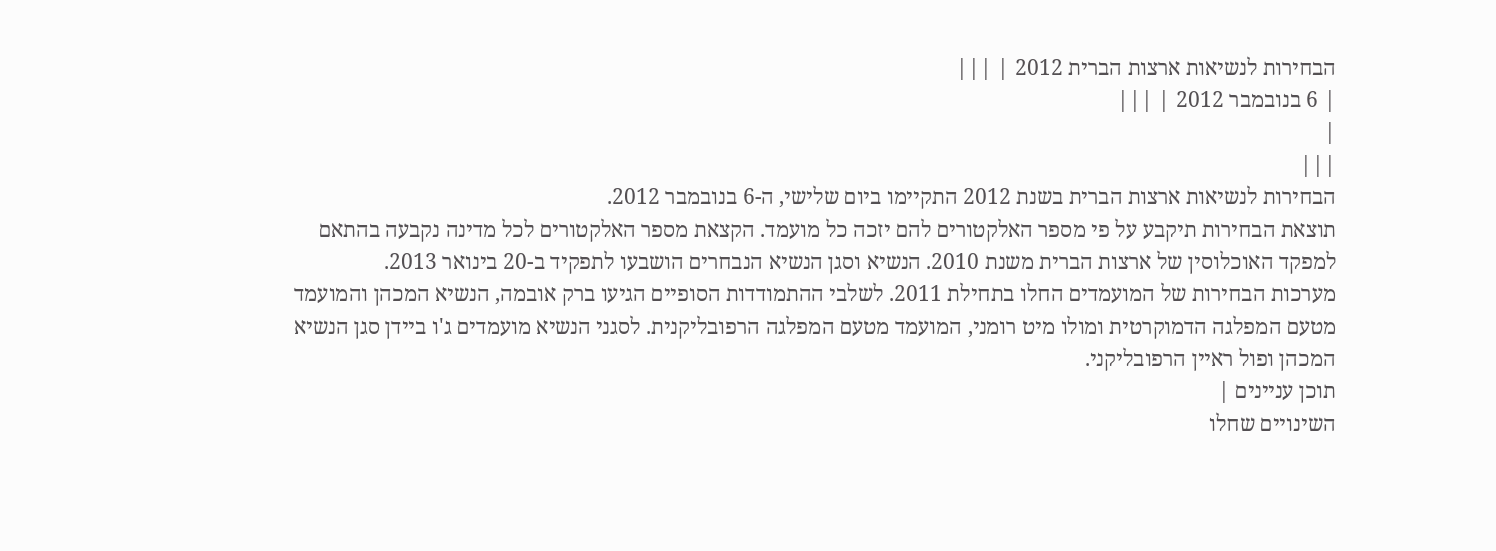הבחירות לנשיאות ארצות הברית 2012 | |||
| 6 בנובמבר 2012 | |||
|
|||
הבחירות לנשיאות ארצות הברית בשנת 2012 התקיימו ביום שלישי, ה-6 בנובמבר 2012.
תוצאת הבחירות תיקבע על פי מספר האלקטורים להם יזכה כל מועמד. הקצאת מספר האלקטורים לכל מדינה נקבעה בהתאם למפקד האוכלוסין של ארצות הברית משנת 2010. הנשיא וסגן הנשיא הנבחרים הושבעו לתפקיד ב-20 בינואר 2013.
מערכות הבחירות של המועמדים החלו בתחילת 2011. לשלבי ההתמודדות הסופיים הגיעו ברק אובמה, הנשיא המכהן והמועמד מטעם המפלגה הדמוקרטית ומולו מיט רומני, המועמד מטעם המפלגה הרפובליקנית. לסגני הנשיא מועמדים ג'ו ביידן סגן הנשיא המכהן ופול ראיין הרפובליקני.
תוכן עניינים |
השינויים שחלו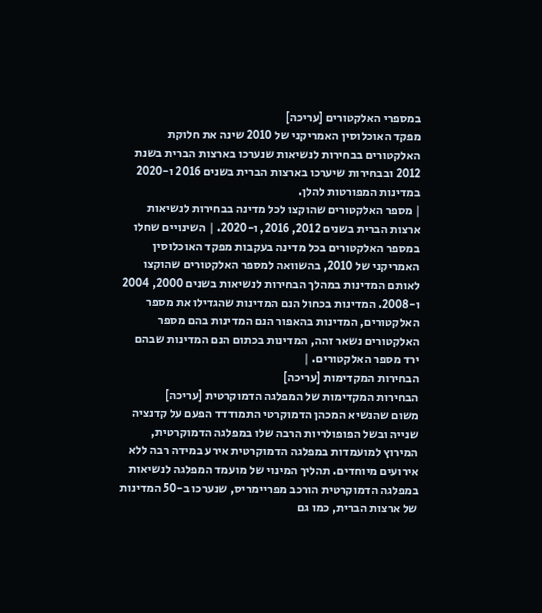במספרי האלקטורים [עריכה]
מפקד האוכלוסין האמריקני של 2010 שינה את חלוקת האלקטורים בבחירות לנשיאות שנערכו בארצות הברית בשנת 2012 ובבחירות שיערכו בארצות הברית בשנים 2016 ו-2020 במדינות המפורטות להלן.
| מספר האלקטורים שהוקצו לכל מדינה בבחירות לנשיאות ארצות הברית בשנים 2012, 2016, ו-2020. | השינויים שחלו במספר האלקטורים בכל מדינה בעקבות מפקד האוכלוסין האמריקני של 2010, בהשוואה למספר האלקטורים שהוקצו לאותם המדינות במהלך הבחירות לנשיאות בשנים 2000, 2004 ו-2008. המדינות בכחול הנם המדינות שהגדילו את מספר האלקטורים, המדינות בהאפור הנם המדינות בהם מספר האלקטורים נשאר זהה, המדינות בכתום הנם המדינות שבהם ירד מספר האלקטורים. |
הבחירות המקדימות [עריכה]
הבחירות המקדימות של המפלגה הדמוקרטית [עריכה]
משום שהנשיא המכהן הדמוקרטי התמודדד הפעם על קדנציה שנייה ובשל הפופולריות הרבה שלו במפלגה הדמוקרטית, המירוץ למועמדות במפלגה הדמוקרטית אירע במידה רבה ללא אירועים מיוחדים. תהליך המינוי של מועמד המפלגה לנשיאות במפלגה הדמוקרטית הורכב מפריימריס, שנערכו ב-50 המדינות של ארצות הברית, כמו גם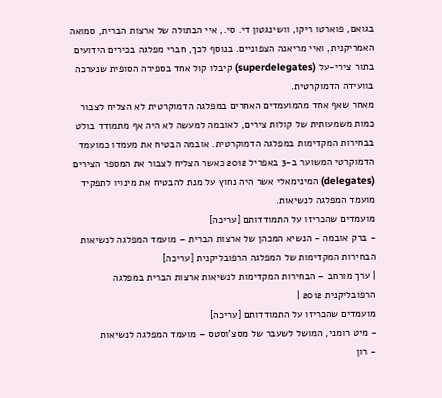בגואם, פוארטו ריקו, וושינגטון די. סי., איי הבתולה של ארצות הברית, סמואה האמריקנית, ואיי מריאנה הצפוניים. בנוסף לכך, חברי מפלגה בכירים הידועים בתור צירי-על (superdelegates) קיבלו קול אחד בספירה הסופית שנערכה בוועידה הדמוקרטית.
מאחר שאף אחד מהמועמדים האחרים במפלגה הדמוקרטית לא הצליח לצבור כמות משמעותית של קולות צירים, לאובמה למעשה לא היה אף מתמודד בולט בבחירות המקדימות במפלגה הדמוקרטית. אובמה הבטיח את מעמדו כמועמד הדמוקרטי המשוער ב-3 באפריל 2012 כאשר הצליח לצבור את המספר הצירים (delegates) המינימאלי אשר היה נחוץ על מנת להבטיח את מינויו לתפקיד מועמד המפלגה לנשיאות.
מועמדים שהכריזו על התמודדותם [עריכה]
- ברק אובמה - הנשיא המכהן של ארצות הברית – מועמד המפלגה לנשיאות
הבחירות המקדימות של המפלגה הרפובליקנית [עריכה]
| ערך מורחב – הבחירות המקדימות לנשיאות ארצות הברית במפלגה הרפובליקנית 2012 |
מועמדים שהכריזו על התמודדותם [עריכה]
- מיט רומני, המושל לשעבר של מסצ'וסטס – מועמד המפלגה לנשיאות
- רון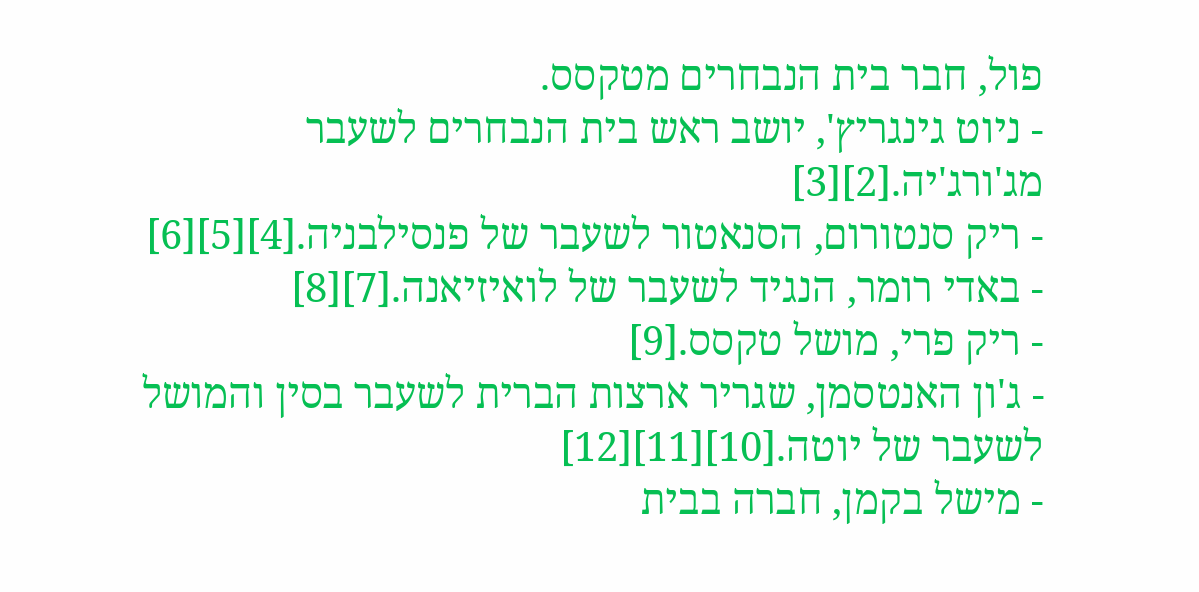פול, חבר בית הנבחרים מטקסס.
- ניוט גינגריץ', יושב ראש בית הנבחרים לשעבר מג'ורג'יה.[2][3]
- ריק סנטורום, הסנאטור לשעבר של פנסילבניה.[4][5][6]
- באדי רומר, הנגיד לשעבר של לואיזיאנה.[7][8]
- ריק פרי, מושל טקסס.[9]
- ג'ון האנטסמן, שגריר ארצות הברית לשעבר בסין והמושל לשעבר של יוטה.[10][11][12]
- מישל בקמן, חברה בבית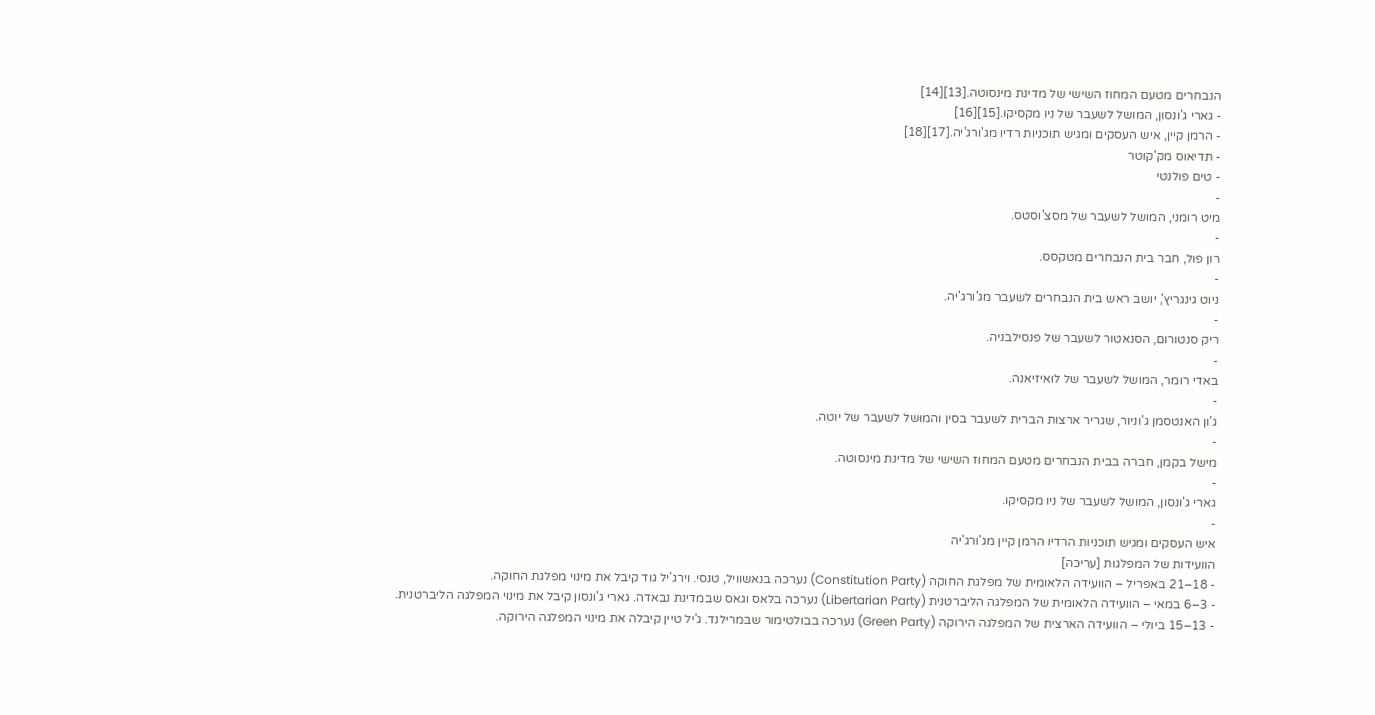הנבחרים מטעם המחוז השישי של מדינת מינסוטה.[13][14]
- גארי ג'ונסון, המושל לשעבר של ניו מקסיקו.[15][16]
- הרמן קיין, איש העסקים ומגיש תוכניות רדיו מג'ורג'יה.[17][18]
- תדיאוס מק'קוטר
- טים פולנטי
-
מיט רומני, המושל לשעבר של מסצ'וסטס.
-
רון פול, חבר בית הנבחרים מטקסס.
-
ניוט גינגריץ', יושב ראש בית הנבחרים לשעבר מג'ורג'יה.
-
ריק סנטורום, הסנאטור לשעבר של פנסילבניה.
-
באדי רומר, המושל לשעבר של לואיזיאנה.
-
ג'ון האנטסמן ג'וניור, שגריר ארצות הברית לשעבר בסין והמושל לשעבר של יוטה.
-
מישל בקמן, חברה בבית הנבחרים מטעם המחוז השישי של מדינת מינסוטה.
-
גארי ג'ונסון, המושל לשעבר של ניו מקסיקו.
-
איש העסקים ומגיש תוכניות הרדיו הרמן קיין מג'ורג'יה
הוועידות של המפלגות [עריכה]
- 18–21 באפריל – הוועידה הלאומית של מפלגת החוקה (Constitution Party) נערכה בנאשוויל, טנסי. וירג'יל גוד קיבל את מינוי מפלגת החוקה.
- 3–6 במאי – הוועידה הלאומית של המפלגה הליברטנית (Libertarian Party) נערכה בלאס וגאס שבמדינת נבאדה. גארי ג'ונסון קיבל את מינוי המפלגה הליברטנית.
- 13–15 ביולי – הוועידה הארצית של המפלגה הירוקה (Green Party) נערכה בבולטימור שבמרילנד. ג'יל טיין קיבלה את מינוי המפלגה הירוקה.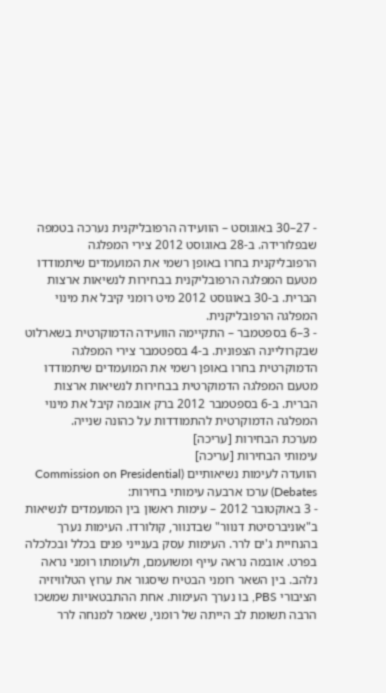- 27–30 באוגוסט – הוועידה הרפובליקנית נערכה בטמפה שבפלורידה. ב-28 באוגוסט 2012 צירי המפלגה הרפובליקנית בחרו באופן רשמי את המועמדים שיתמודדו מטעם המפלגה הרפובליקנית בבחירות לנשיאות ארצות הברית. ב-30 באוגוסט 2012 מיט רומני קיבל את מינוי המפלגה הרפובליקנית.
- 3–6 בספטמבר – התקיימה הוועידה הדמוקרטית בשארלוט שבקרוליינה הצפונית. ב-4 בספטמבר צירי המפלגה הדמוקרטית בחרו באופן רשמי את המועמדים שיתמודדו מטעם המפלגה הדמוקרטית בבחירות לנשיאות ארצות הברית. ב-6 בספטמבר 2012 ברק אובמה קיבל את מינוי המפלגה הדמוקרטית להתמודדות על כהונה שנייה.
מערכת הבחירות [עריכה]
עימותי הבחירות [עריכה]
הוועדה לעימות נשיאותיים (Commission on Presidential Debates) ערכו ארבעה עימותי בחירות:
- 3 באוקטובר 2012 – עימות ראשון בין המועמדים לנשיאות ב"אוניברסיטת דנוור" שבדנוור, קולורדו. העימות נערך בהנחיית ג'ים לרר. העימות עסק בענייני פנים בכלל ובכלכלה בפרט. אובמה נראה עייף ומשועמם, ולעומתו רומני נראה נלהב. בין השאר רומני הבטיח שיסגור את ערוץ הטלוויזיה הציבורי PBS, בו נערך העימות. אחת ההתבטאויות שמשכו הרבה תשומת לב הייתה של רומני, שאמר למנחה לרר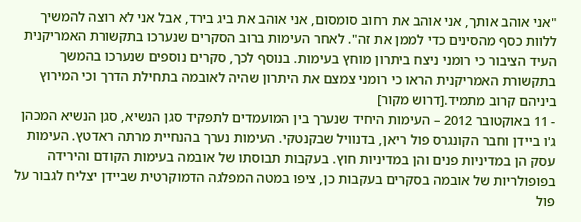"אני אוהב אותך, אני אוהב את רחוב סומסום, אני אוהב את ביג בירד, אבל אני לא רוצה להמשיך ללוות כסף מהסינים כדי לממן את זה". לאחר העימות ברוב הסקרים שנערכו בתקשורת האמריקנית העיד הציבור כי רומני ניצח ביתרון מוחץ בעימות. בנוסף לכך, סקרים נוספים שנערכו בהמשך בתקשורת האמריקנית הראו כי רומני צמצם את היתרון שהיה לאובמה בתחילת הדרך וכי המירוץ ביניהם קרוב מתמיד.[דרוש מקור]
- 11 באוקטובר 2012 – העימות היחיד שנערך בין המועמדים לתפקיד סגן הנשיא, סגן הנשיא המכהן ג'ו ביידן וחבר הקונגרס פול ריאן, בדנוויל שבקנטקי. העימות נערך בהנחיית מרתה ראדטץ. העימות עסק הן במדיניות פנים והן במדיניות חוץ. בעקבות תבוסתו של אובמה בעימות הקודם והירידה בפופולריות של אובמה בסקרים בעקבות כן, ציפו במטה המפלגה הדמוקרטית שביידן יצליח לגבור על פול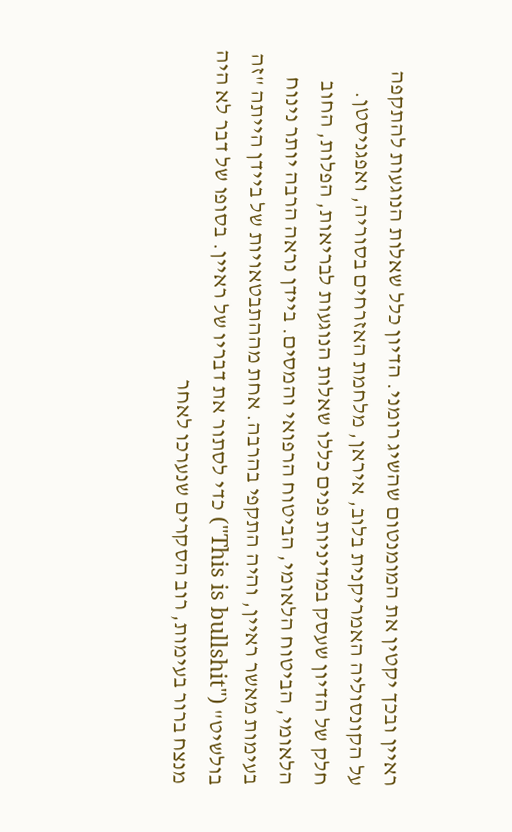ראיין ובכך יקטין את המומנטום שהשיג רומני. הדיון כלל שאלות הנוגעות להתקפה על הקונסוליה האמריקנית בלוב, איראן, מלחמת האזרחים בסוריה, ואפגניסטן. חלק של הדיון שעסק במדיניות פנים כללו שאלות הנוגעות לבריאות, הפלות, החוב הלאומי, הביטוח הלאומי, הביטוח הרפואי והמסים. ביידן נראה הרבה יותר נינוח בעימות מאשר ראיין, והיה התקפי בהרבה. אחת מההתבטאויות של ביידן הייתה "זה בולשיט" ("This is bullshit") כדי לסתור את דבריו של ראיין. בסופו של דבר לא היה מנצח ברור בעימות, רוב הסקרים שנערכו לאחר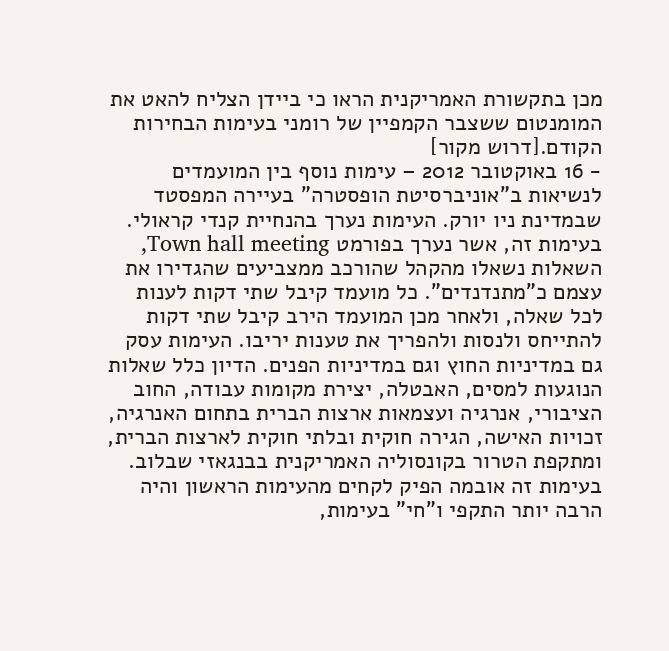מכן בתקשורת האמריקנית הראו כי ביידן הצליח להאט את המומנטום ששצבר הקמפיין של רומני בעימות הבחירות הקודם.[דרוש מקור]
- 16 באוקטובר 2012 – עימות נוסף בין המועמדים לנשיאות ב"אוניברסיטת הופסטרה" בעיירה המפסטד שבמדינת ניו יורק. העימות נערך בהנחיית קנדי קראולי. בעימות זה, אשר נערך בפורמט Town hall meeting, השאלות נשאלו מהקהל שהורכב ממצביעים שהגדירו את עצמם כ"מתנדנדים". כל מועמד קיבל שתי דקות לענות לכל שאלה, ולאחר מכן המועמד הירב קיבל שתי דקות להתייחס ולנסות ולהפריך את טענות יריבו. העימות עסק גם במדיניות החוץ וגם במדיניות הפנים. הדיון כלל שאלות הנוגעות למסים, האבטלה, יצירת מקומות עבודה, החוב הציבורי, אנרגיה ועצמאות ארצות הברית בתחום האנרגיה, זכויות האישה, הגירה חוקית ובלתי חוקית לארצות הברית, ומתקפת הטרור בקונסוליה האמריקנית בבנגאזי שבלוב. בעימות זה אובמה הפיק לקחים מהעימות הראשון והיה הרבה יותר התקפי ו"חי" בעימות,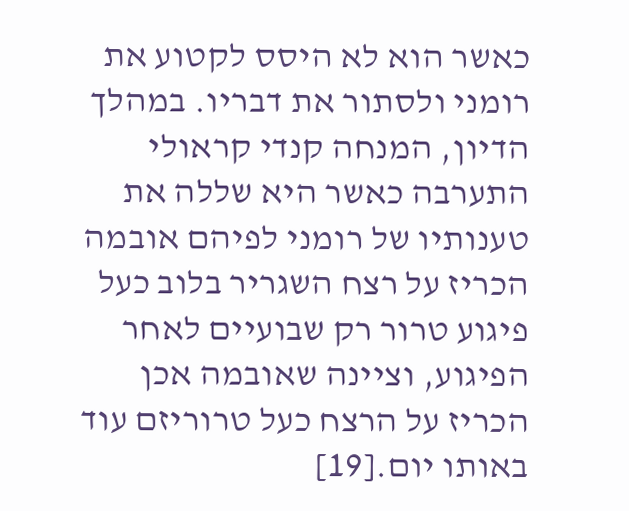כאשר הוא לא היסס לקטוע את רומני ולסתור את דבריו. במהלך הדיון, המנחה קנדי קראולי התערבה כאשר היא שללה את טענותיו של רומני לפיהם אובמה הכריז על רצח השגריר בלוב כעל פיגוע טרור רק שבועיים לאחר הפיגוע, וציינה שאובמה אכן הכריז על הרצח כעל טרוריזם עוד באותו יום.[19]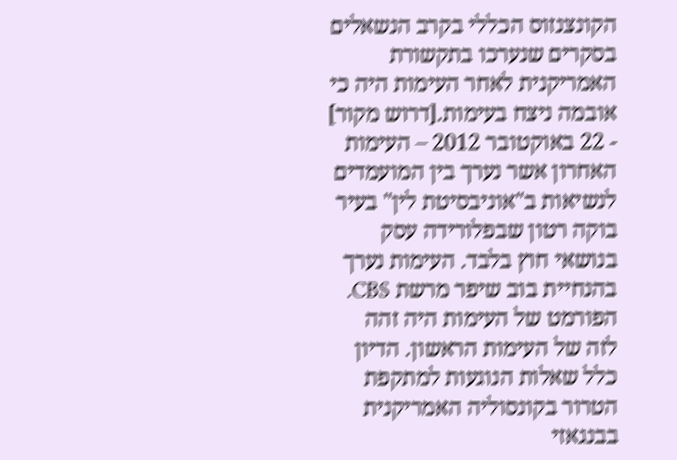הקונצנזוס הכללי בקרב הנשאלים בסקרים שנערכו בתקשורת האמריקנית לאחר העימות היה כי אובמה ניצח בעימות.[דרוש מקור]
- 22 באוקטובר 2012 – העימות האחרון אשר נערך בין המועמדים לנשיאות ב"אוניבסיטת לין" בעיר בוקה רטון שבפלורידה עסק בנושאי חוץ בלבד. העימות נערך בהנחיית בוב שיפר מרשת CBS. הפורמט של העימות היה זהה לזה של העימות הראשון. הדיון כלל שאלות הנוגעות למתקפת הטרור בקונסוליה האמריקנית בבנגאזי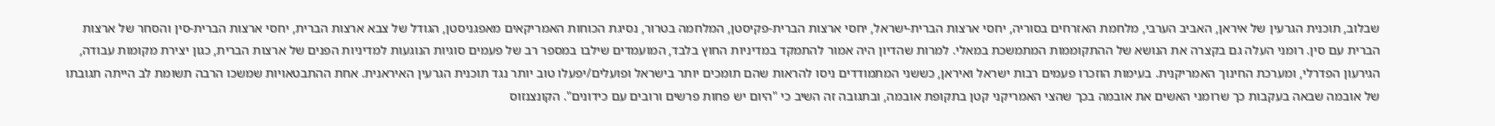שבלוב, תוכנית הגרעין של איראן, האביב הערבי, מלחמת האזרחים בסוריה, יחסי ארצות הברית-ישראל, יחסי ארצות הברית-פקיסטן, המלחמה בטרור, נסיגת הכוחות האמריקאים מאפגניסטן, הגודל של צבא ארצות הברית, יחסי ארצות הברית-סין והסחר של ארצות הברית עם סין. רומני העלה גם בקצרה את הנושא של ההתקוממות המתמשכת במאלי. למרות שהדיון היה אמור להתמקד במדיניות החוץ בלבד, המועמדים שילבו במספר רב של פעמים סוגיות הנוגעות למדיניות הפנים של ארצות הברית, כגון יצירת מקומות עבודה, הגירעון הפדרלי, ומערכת החינוך האמריקנית. בעימות הוזכרו פעמים רבות ישראל ואיראן, כששני המתמודדים ניסו להראות שהם תומכים יותר בישראל ופועלים/יפעלו טוב יותר נגד תוכנית הגרעין האיראנית. אחת ההתבטאויות שמשכו הרבה תשומת לב הייתה תגובתו של אובמה שבאה בעקבות כך שרומני האשים את אובמה בכך שהצי האמריקני קטן בתקופת אובמה, ובתגובה זה השיב כי "היום יש פחות פרשים ורובים עם כידונים". הקונצנזוס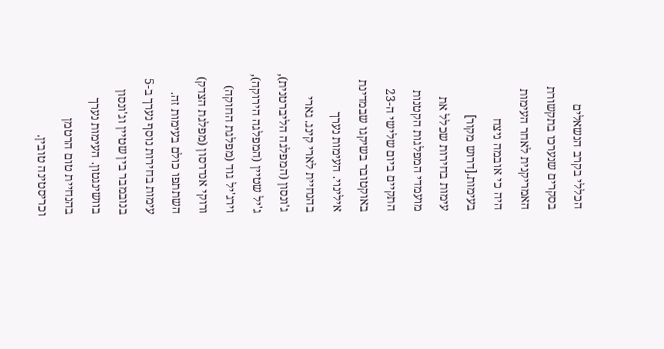הכללי בקרב הנשאלים בסקרים שנערכו בתקשורת האמריקנית לאחר העימות היה כי אובמה ניצח בעימות.[דרוש מקור]
עימות בחירות שכלל את מועמדי המפלגות הקטנות התקיים ביום שלישי ה-23 באוקטובר בשיקגו שבמדינת אילינוי. העימות נערך בהנחיית לארי קינג. גארי ג'ונסון (המפלגה הליברטנית), ג'יל שטיין (המפלגה הירוקה), וירג'יל גוד (מפלגת החוקה) ורוקי אנדרסון (מפלגת הצדק) השתתפו כולם בעימות זה. עימות בחירות נוסף נערך ב-5 בנובמבר בין שטיין וג'ונסון בוושינגטון. העימות נערך בהנחיית טום הרטמן וכריסטינה טובין.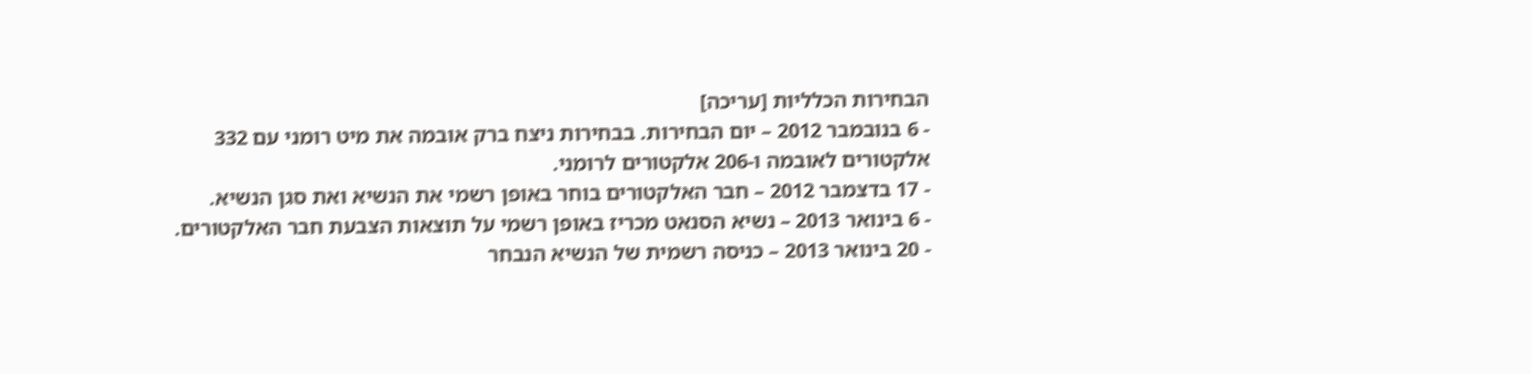הבחירות הכלליות [עריכה]
- 6 בנובמבר 2012 – יום הבחירות. בבחירות ניצח ברק אובמה את מיט רומני עם 332 אלקטורים לאובמה ו-206 אלקטורים לרומני.
- 17 בדצמבר 2012 – חבר האלקטורים בוחר באופן רשמי את הנשיא ואת סגן הנשיא.
- 6 בינואר 2013 – נשיא הסנאט מכריז באופן רשמי על תוצאות הצבעת חבר האלקטורים.
- 20 בינואר 2013 – כניסה רשמית של הנשיא הנבחר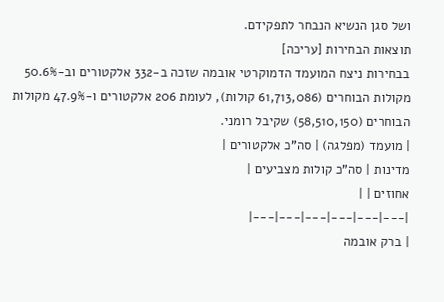ושל סגן הנשיא הנבחר לתפקידם.
תוצאות הבחירות [עריכה]
בבחירות ניצח המועמד הדמוקרטי אובמה שזכה ב-332 אלקטורים וב-50.6% מקולות הבוחרים (61,713,086 קולות), לעומת 206 אלקטורים ו-47.9% מקולות הבוחרים (58,510,150) שקיבל רומני.
| מועמד (מפלגה) | סה"כ אלקטורים |
מדינות | סה"כ קולות מצביעים |
אחוזים | |
|---|---|---|---|---|---|
| ברק אובמה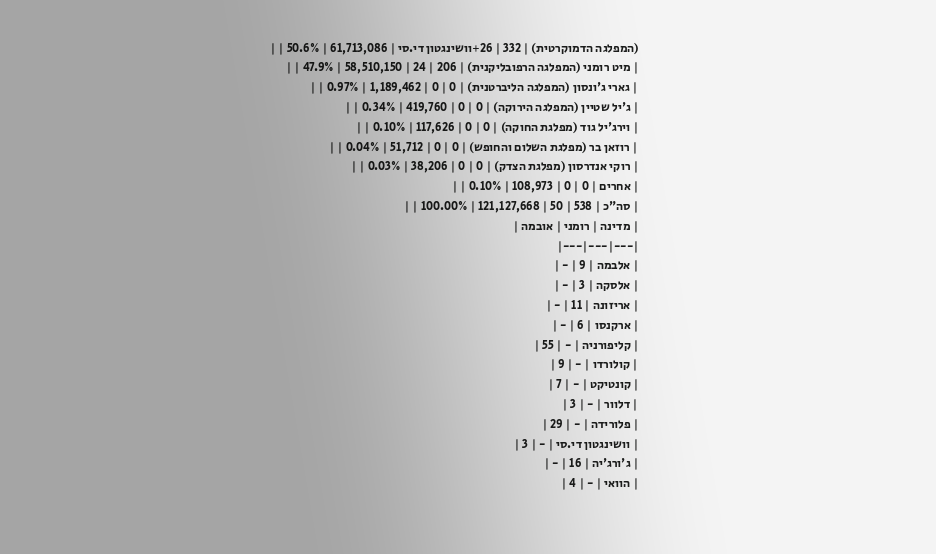(המפלגה הדמוקרטית) | 332 | 26+וושינגטון די.סי | 61,713,086 | 50.6% | |
| מיט רומני (המפלגה הרפובליקנית) | 206 | 24 | 58,510,150 | 47.9% | |
| גארי ג'ונסון (המפלגה הליברטנית) | 0 | 0 | 1,189,462 | 0.97% | |
| ג'יל שטיין (המפלגה הירוקה) | 0 | 0 | 419,760 | 0.34% | |
| וירג'יל גוד (מפלגת החוקה) | 0 | 0 | 117,626 | 0.10% | |
| רוזאן בר (מפלגת השלום והחופש) | 0 | 0 | 51,712 | 0.04% | |
| רוקי אנדרסון (מפלגת הצדק) | 0 | 0 | 38,206 | 0.03% | |
| אחרים | 0 | 0 | 108,973 | 0.10% | |
| סה"כ | 538 | 50 | 121,127,668 | 100.00% | |
| מדינה | רומני | אובמה |
|---|---|---|
| אלבמה | 9 | - |
| אלסקה | 3 | - |
| אריזונה | 11 | - |
| ארקנסו | 6 | - |
| קליפורניה | - | 55 |
| קולורדו | - | 9 |
| קונטיקט | - | 7 |
| דלוור | - | 3 |
| פלורידה | - | 29 |
| וושינגטון די.סי | - | 3 |
| ג'ורג'יה | 16 | - |
| הוואי | - | 4 |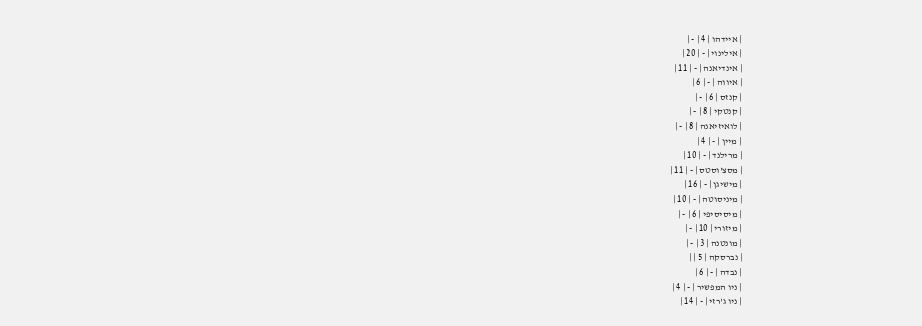| איידהו | 4 | - |
| אילינוי | - | 20 |
| אינדיאנה | - | 11 |
| איווה | - | 6 |
| קנזס | 6 | - |
| קנטקי | 8 | - |
| לואיזיאנה | 8 | - |
| מיין | - | 4 |
| מרילנד | - | 10 |
| מסצ'וסטס | - | 11 |
| מישיגן | - | 16 |
| מיניסוטה | - | 10 |
| מיסיסיפי | 6 | - |
| מיזורי | 10 | - |
| מונטנה | 3 | - |
| נברסקה | 5 | |
| נבדה | - | 6 |
| ניו המפשיר | - | 4 |
| ניו ג'רזי | - | 14 |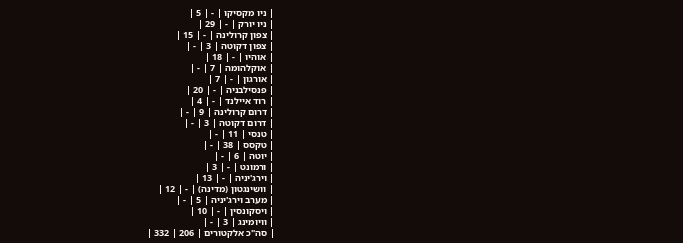| ניו מקסיקו | - | 5 |
| ניו יורק | - | 29 |
| צפון קרולינה | - | 15 |
| צפון דקוטה | 3 | - |
| אוהיו | - | 18 |
| אוקלהומה | 7 | - |
| אורגון | - | 7 |
| פנסילבניה | - | 20 |
| רוד איילנד | - | 4 |
| דרום קרולינה | 9 | - |
| דרום דקוטה | 3 | - |
| טנסי | 11 | - |
| טקסס | 38 | - |
| יוטה | 6 | - |
| ורמונט | - | 3 |
| וירג'יניה | - | 13 |
| וושינגטון (מדינה) | - | 12 |
| מערב וירג'יניה | 5 | - |
| ויסקונסין | - | 10 |
| וויומינג | 3 | - |
| סה"כ אלקטורים | 206 | 332 |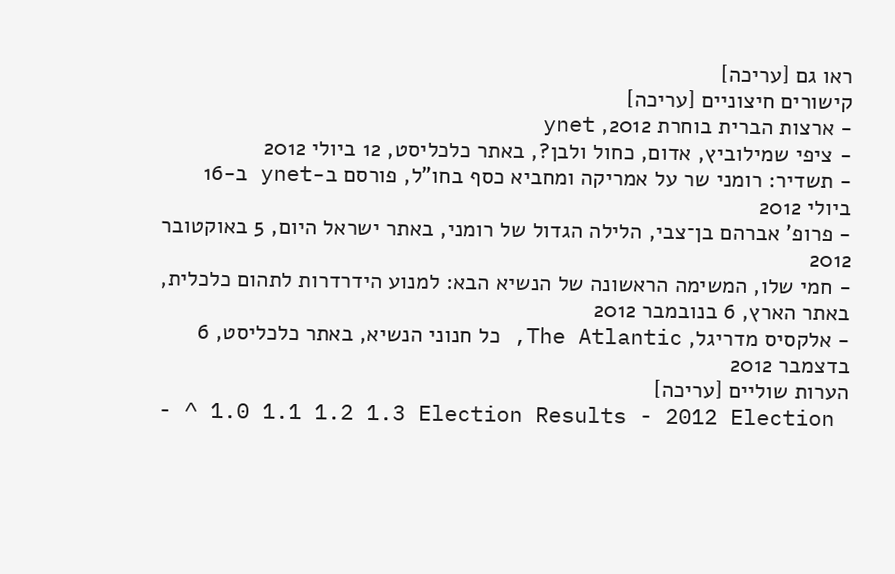ראו גם [עריכה]
קישורים חיצוניים [עריכה]
- ארצות הברית בוחרת 2012, ynet
- ציפי שמילוביץ, אדום, כחול ולבן?, באתר כלכליסט, 12 ביולי 2012
- תשדיר: רומני שר על אמריקה ומחביא כסף בחו"ל, פורסם ב-ynet ב-16 ביולי 2012
- פרופ' אברהם בן־צבי, הלילה הגדול של רומני, באתר ישראל היום, 5 באוקטובר 2012
- חמי שלו, המשימה הראשונה של הנשיא הבא: למנוע הידרדרות לתהום כלכלית, באתר הארץ, 6 בנובמבר 2012
- אלקסיס מדריגל, The Atlantic, כל חנוני הנשיא, באתר כלכליסט, 6 בדצמבר 2012
הערות שוליים [עריכה]
- ^ 1.0 1.1 1.2 1.3 Election Results - 2012 Election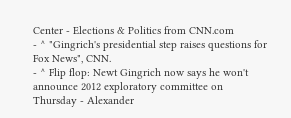Center - Elections & Politics from CNN.com
- ^ "Gingrich's presidential step raises questions for Fox News", CNN.
- ^ Flip flop: Newt Gingrich now says he won't announce 2012 exploratory committee on Thursday - Alexander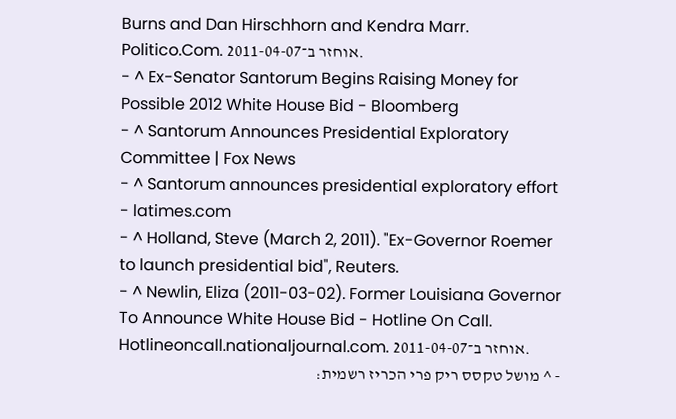Burns and Dan Hirschhorn and Kendra Marr. Politico.Com. אוחזר ב־2011-04-07.
- ^ Ex-Senator Santorum Begins Raising Money for Possible 2012 White House Bid - Bloomberg
- ^ Santorum Announces Presidential Exploratory Committee | Fox News
- ^ Santorum announces presidential exploratory effort - latimes.com
- ^ Holland, Steve (March 2, 2011). "Ex-Governor Roemer to launch presidential bid", Reuters.
- ^ Newlin, Eliza (2011-03-02). Former Louisiana Governor To Announce White House Bid - Hotline On Call. Hotlineoncall.nationaljournal.com. אוחזר ב־2011-04-07.
- ^ מושל טקסס ריק פרי הכריז רשמית: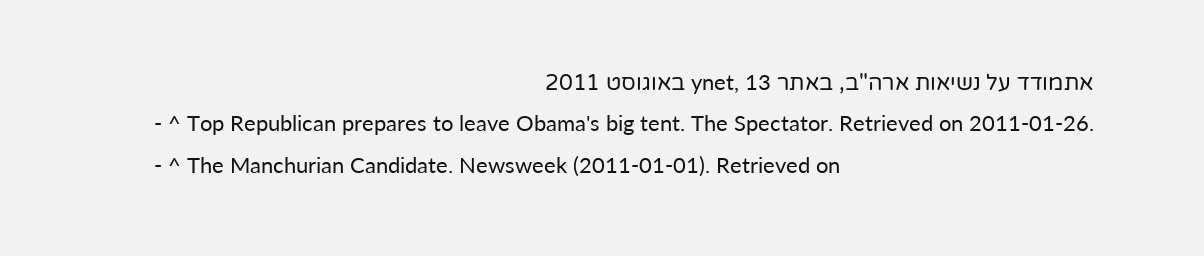אתמודד על נשיאות ארה"ב, באתר ynet, 13 באוגוסט 2011
- ^ Top Republican prepares to leave Obama's big tent. The Spectator. Retrieved on 2011-01-26.
- ^ The Manchurian Candidate. Newsweek (2011-01-01). Retrieved on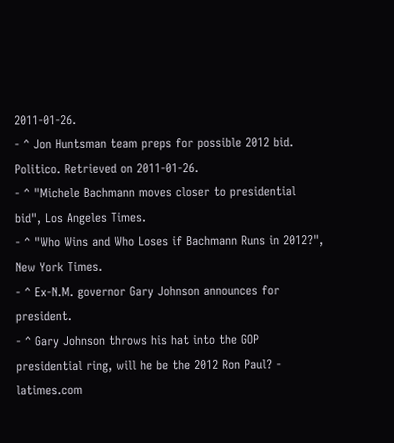2011-01-26.
- ^ Jon Huntsman team preps for possible 2012 bid. Politico. Retrieved on 2011-01-26.
- ^ "Michele Bachmann moves closer to presidential bid", Los Angeles Times.
- ^ "Who Wins and Who Loses if Bachmann Runs in 2012?", New York Times.
- ^ Ex-N.M. governor Gary Johnson announces for president.
- ^ Gary Johnson throws his hat into the GOP presidential ring, will he be the 2012 Ron Paul? - latimes.com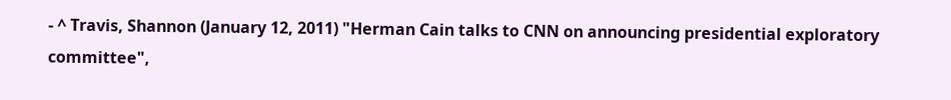- ^ Travis, Shannon (January 12, 2011) "Herman Cain talks to CNN on announcing presidential exploratory committee",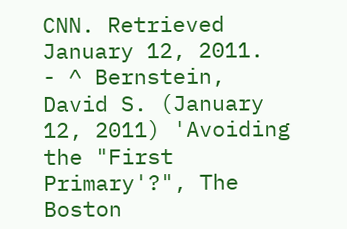CNN. Retrieved January 12, 2011.
- ^ Bernstein, David S. (January 12, 2011) 'Avoiding the "First Primary'?", The Boston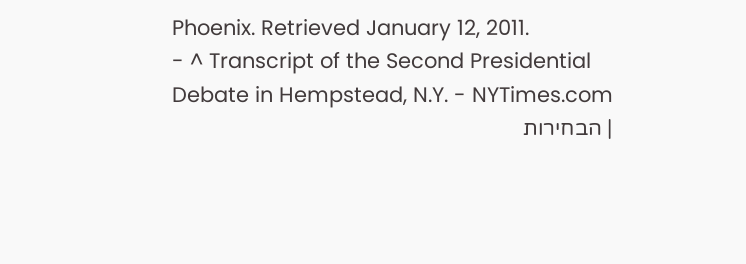Phoenix. Retrieved January 12, 2011.
- ^ Transcript of the Second Presidential Debate in Hempstead, N.Y. - NYTimes.com
| הבחירות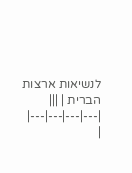לנשיאות ארצות הברית | |||
|---|---|---|---|
|